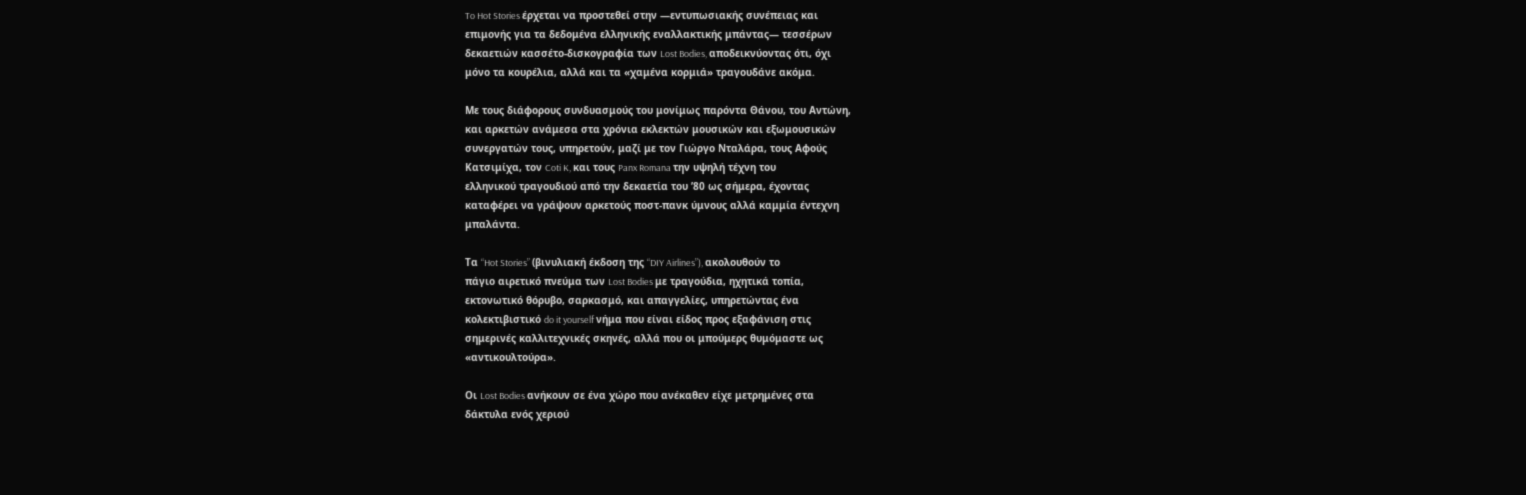To Hot Stories έρχεται να προστεθεί στην ―εντυπωσιακής συνέπειας και
επιμονής για τα δεδομένα ελληνικής εναλλακτικής μπάντας― τεσσέρων
δεκαετιών κασσέτο-δισκογραφία των Lost Bodies, αποδεικνύoντας ότι, όχι
μόνο τα κουρέλια, αλλά και τα «χαμένα κορμιά» τραγουδάνε ακόμα.

Με τους διάφορους συνδυασμούς του μονίμως παρόντα Θάνου, του Αντώνη,
και αρκετών ανάμεσα στα χρόνια εκλεκτών μουσικών και εξωμουσικών
συνεργατών τους, υπηρετούν, μαζί με τον Γιώργο Νταλάρα, τους Αφούς
Κατσιμίχα, τον Coti K, και τους Panx Romana την υψηλή τέχνη του
ελληνικού τραγουδιού από την δεκαετία του ’80 ως σήμερα, έχοντας
καταφέρει να γράψουν αρκετούς ποστ-πανκ ύμνους αλλά καμμία έντεχνη
μπαλάντα.

Τα “Hot Stories” (βινυλιακή έκδοση της “DIY Airlines”), ακολουθούν το
πάγιο αιρετικό πνεύμα των Lost Bodies με τραγούδια, ηχητικά τοπία,
εκτονωτικό θόρυβο, σαρκασμό, και απαγγελίες, υπηρετώντας ένα
κολεκτιβιστικό do it yourself νήμα που είναι είδος προς εξαφάνιση στις
σημερινές καλλιτεχνικές σκηνές, αλλά που οι μπούμερς θυμόμαστε ως
«αντικουλτούρα».

Οι Lost Bodies ανήκουν σε ένα χώρο που ανέκαθεν είχε μετρημένες στα
δάκτυλα ενός χεριού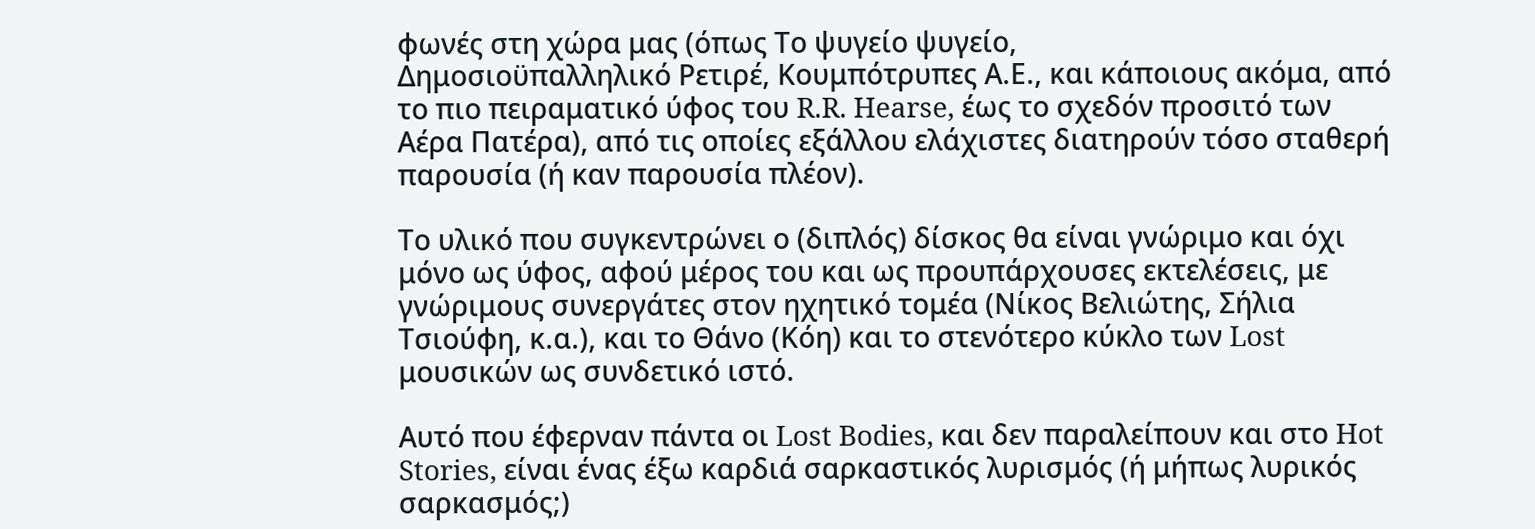φωνές στη χώρα μας (όπως Το ψυγείο ψυγείο,
Δημοσιοϋπαλληλικό Ρετιρέ, Κουμπότρυπες Α.Ε., και κάποιους ακόμα, από
το πιο πειραματικό ύφος του R.R. Hearse, έως το σχεδόν προσιτό των
Αέρα Πατέρα), από τις οποίες εξάλλου ελάχιστες διατηρούν τόσο σταθερή
παρουσία (ή καν παρουσία πλέον).

Το υλικό που συγκεντρώνει ο (διπλός) δίσκος θα είναι γνώριμο και όχι
μόνο ως ύφος, αφού μέρος του και ως προυπάρχουσες εκτελέσεις, με
γνώριμους συνεργάτες στον ηχητικό τομέα (Νίκος Βελιώτης, Σήλια
Τσιούφη, κ.α.), και το Θάνο (Κόη) και το στενότερο κύκλο των Lost
μουσικών ως συνδετικό ιστό.

Αυτό που έφερναν πάντα οι Lost Bodies, και δεν παραλείπουν και στο Hot
Stories, είναι ένας έξω καρδιά σαρκαστικός λυρισμός (ή μήπως λυρικός
σαρκασμός;)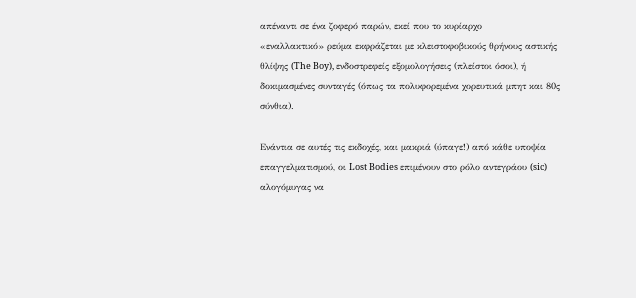απέναντι σε ένα ζοφερό παρών, εκεί που το κυρίαρχο
«εναλλακτικό» ρεύμα εκφράζεται με κλειστοφοβικούς θρήνους αστικής
θλίψης (The Boy), ενδοστρεφείς εξομολογήσεις (πλείστοι όσοι), ή
δοκιμασμένες συνταγές (όπως τα πολυφορεμένα χορευτικά μπητ και 80ς
σύνθια).

Ενάντια σε αυτές τις εκδοχές, και μακριά (ύπαγε!) από κάθε υποψία
επαγγελματισμού, οι Lost Bodies επιμένουν στο ρόλο αντεγράου (sic)
αλογόμυγας να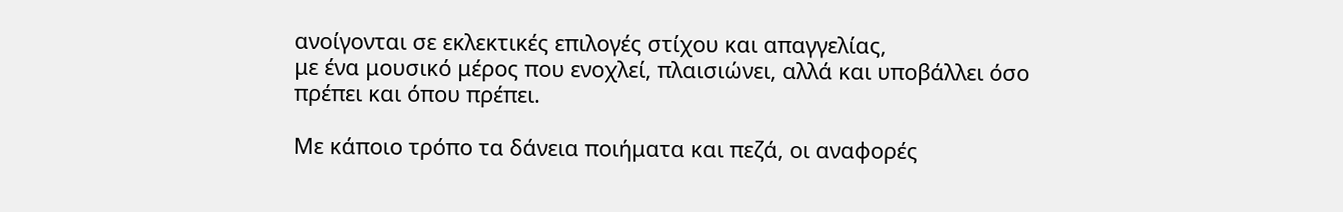ανοίγονται σε εκλεκτικές επιλογές στίχου και απαγγελίας,
με ένα μουσικό μέρος που ενοχλεί, πλαισιώνει, αλλά και υποβάλλει όσο
πρέπει και όπου πρέπει.

Με κάποιο τρόπο τα δάνεια ποιήματα και πεζά, οι αναφορές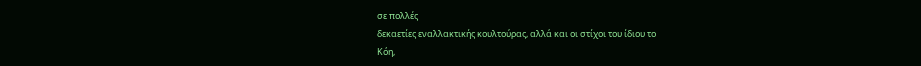σε πολλές
δεκαετίες εναλλακτικής κουλτούρας, αλλά και οι στίχοι του ίδιου το
Κόη,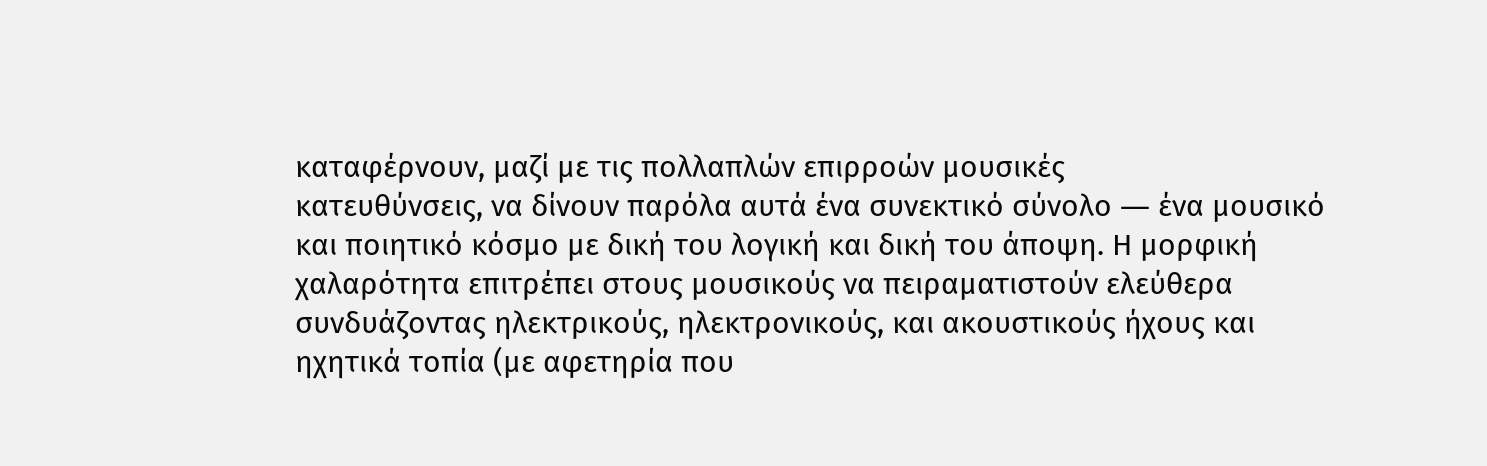καταφέρνουν, μαζί με τις πολλαπλών επιρροών μουσικές
κατευθύνσεις, να δίνουν παρόλα αυτά ένα συνεκτικό σύνολο ― ένα μουσικό
και ποιητικό κόσμο με δική του λογική και δική του άποψη. Η μορφική
χαλαρότητα επιτρέπει στους μουσικούς να πειραματιστούν ελεύθερα
συνδυάζοντας ηλεκτρικούς, ηλεκτρονικούς, και ακουστικούς ήχους και
ηχητικά τοπία (με αφετηρία που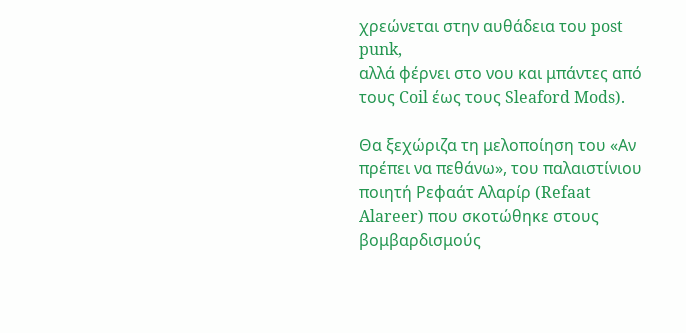χρεώνεται στην αυθάδεια του post punk,
αλλά φέρνει στο νου και μπάντες από τους Coil έως τους Sleaford Mods).

Θα ξεχώριζα τη μελοποίηση του «Αν πρέπει να πεθάνω», του παλαιστίνιου
ποιητή Ρεφαάτ Αλαρίρ (Refaat Alareer) που σκοτώθηκε στους
βομβαρδισμούς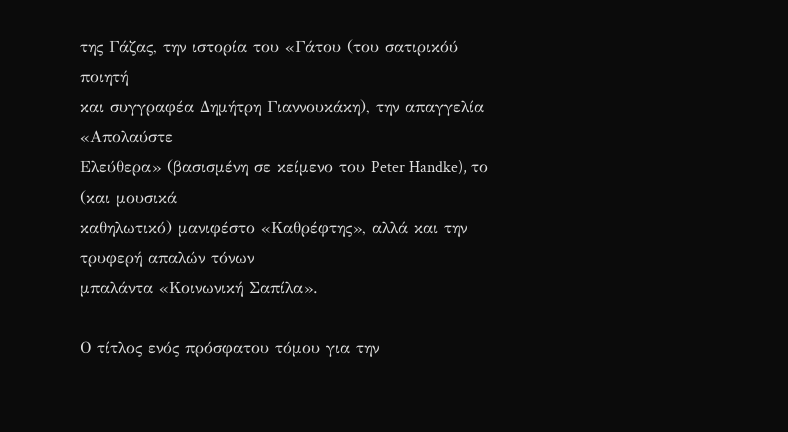της Γάζας, την ιστορία του «Γάτου (του σατιρικόύ ποιητή
και συγγραφέα Δημήτρη Γιαννουκάκη), την απαγγελία «Απολαύστε
Ελεύθερα» (βασισμένη σε κείμενο του Peter Handke), το (και μουσικά
καθηλωτικό) μανιφέστο «Καθρέφτης», αλλά και την τρυφερή απαλών τόνων
μπαλάντα «Κοινωνική Σαπίλα».

Ο τίτλος ενός πρόσφατου τόμου για την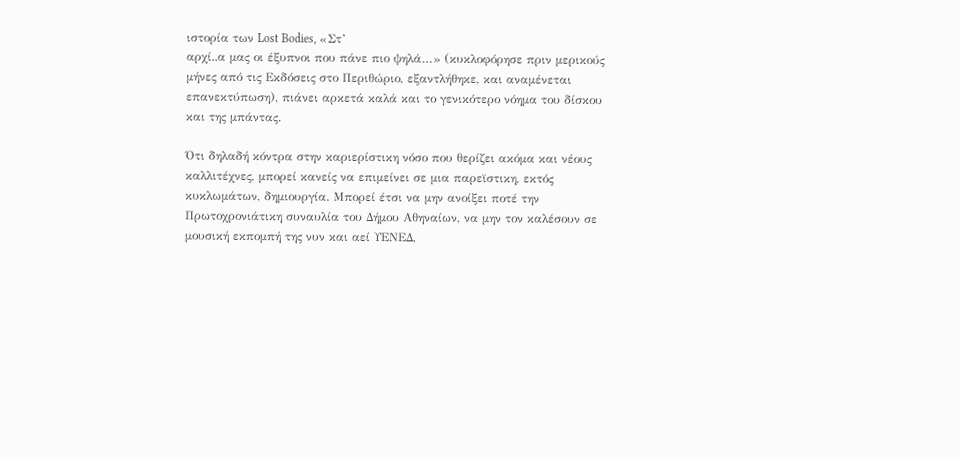ιστορία των Lost Bodies, «Στ’
αρχί..α μας οι έξυπνοι που πάνε πιο ψηλά…» (κυκλοφόρησε πριν μερικούς
μήνες από τις Εκδόσεις στο Περιθώριο, εξαντλήθηκε, και αναμένεται
επανεκτύπωση), πιάνει αρκετά καλά και το γενικότερο νόημα του δίσκου
και της μπάντας.

Ότι δηλαδή κόντρα στην καριερίστικη νόσο που θερίζει ακόμα και νέους
καλλιτέχνες, μπορεί κανείς να επιμείνει σε μια παρεϊστικη, εκτός
κυκλωμάτων, δημιουργία. Μπορεί έτσι να μην ανοίξει ποτέ την
Πρωτοχρονιάτικη συναυλία του Δήμου Αθηναίων, να μην τον καλέσουν σε
μουσική εκπομπή της νυν και αεί ΥΕΝΕΔ,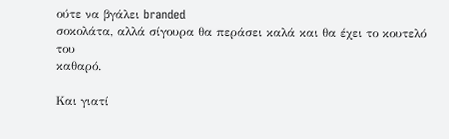ούτε να βγάλει branded
σοκολάτα, αλλά σίγουρα θα περάσει καλά και θα έχει το κουτελό του
καθαρό.

Και γιατί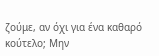ζούμε, αν όχι για ένα καθαρό κούτελο; Μην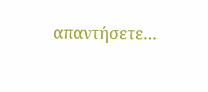απαντήσετε…